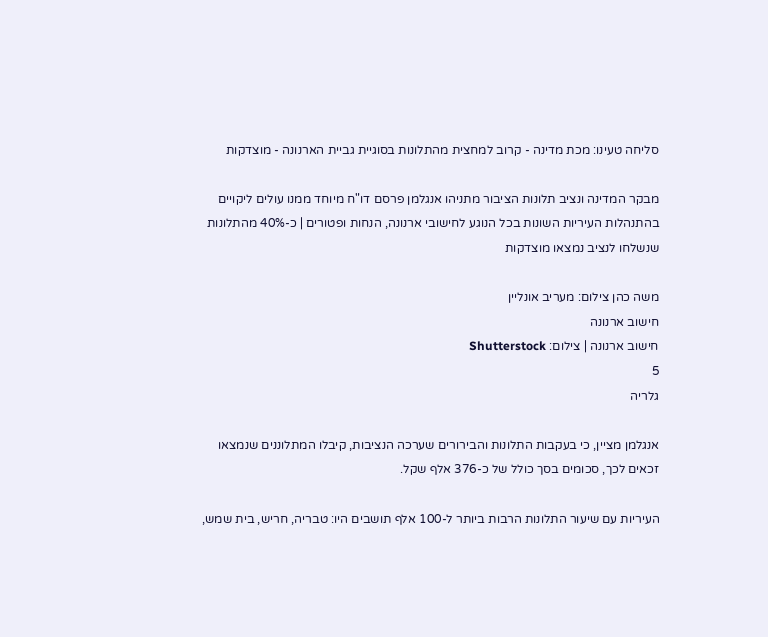סליחה טעינו: מכת מדינה - קרוב למחצית מהתלונות בסוגיית גביית הארנונה - מוצדקות

מבקר המדינה ונציב תלונות הציבור מתניהו אנגלמן פרסם דו"ח מיוחד ממנו עולים ליקויים בהתנהלות העיריות השונות בכל הנוגע לחישובי ארנונה, הנחות ופטורים | כ-40% מהתלונות שנשלחו לנציב נמצאו מוצדקות

משה כהן צילום: מעריב אונליין
חישוב ארנונה
חישוב ארנונה | צילום: Shutterstock
5
גלריה

אנגלמן מציין, כי בעקבות התלונות והבירורים שערכה הנציבות, קיבלו המתלוננים שנמצאו זכאים לכך, סכומים בסך כולל של כ-376 אלף שקל.

העיריות עם שיעור התלונות הרבות ביותר ל-100 אלף תושבים היו: טבריה, חריש, בית שמש,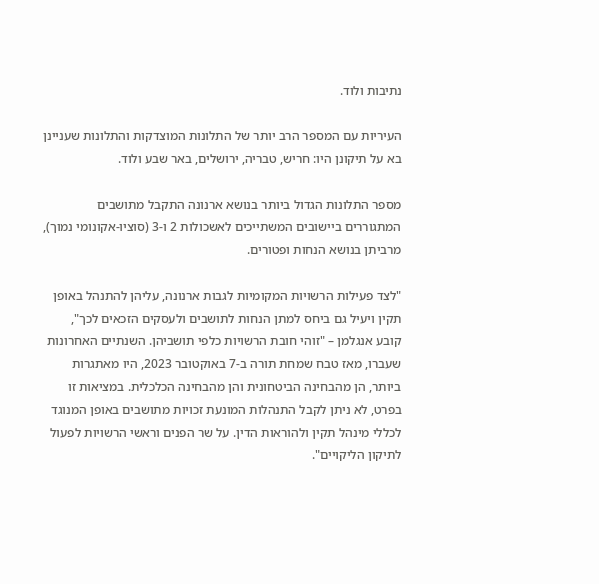נתיבות ולוד.

העיריות עם המספר הרב יותר של התלונות המוצדקות והתלונות שעניינן בא על תיקונן היו: חריש, טבריה, ירושלים, באר שבע ולוד.

מספר התלונות הגדול ביותר בנושא ארנונה התקבל מתושבים המתגוררים ביישובים המשתייכים לאשכולות 2 ו-3 (סוציו-אקונומי נמוך), מרביתן בנושא הנחות ופטורים.

"לצד פעילות הרשויות המקומיות לגבות ארנונה, עליהן להתנהל באופן תקין ויעיל גם ביחס למתן הנחות לתושבים ולעסקים הזכאים לכך", קובע אנגלמן – "זוהי חובת הרשויות כלפי תושביהן. השנתיים האחרונות שעברו, מאז טבח שמחת תורה ב-7 באוקטובר 2023, היו מאתגרות ביותר, הן מהבחינה הביטחונית והן מהבחינה הכלכלית. במציאות זו בפרט, לא ניתן לקבל התנהלות המונעת זכויות מתושבים באופן המנוגד לכללי מינהל תקין ולהוראות הדין. על שר הפנים וראשי הרשויות לפעול לתיקון הליקויים".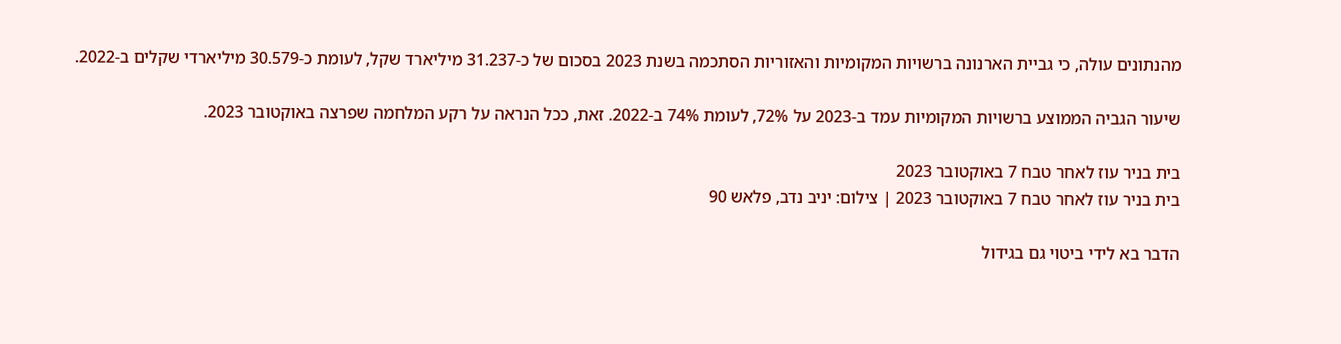מהנתונים עולה, כי גביית הארנונה ברשויות המקומיות והאזוריות הסתכמה בשנת 2023 בסכום של כ-31.237 מיליארד שקל, לעומת כ-30.579 מיליארדי שקלים ב-2022.

שיעור הגביה הממוצע ברשויות המקומיות עמד ב-2023 על 72%, לעומת 74% ב-2022. זאת, ככל הנראה על רקע המלחמה שפרצה באוקטובר 2023.

בית בניר עוז לאחר טבח 7 באוקטובר 2023
בית בניר עוז לאחר טבח 7 באוקטובר 2023 | צילום: יניב נדב, פלאש 90

הדבר בא לידי ביטוי גם בגידול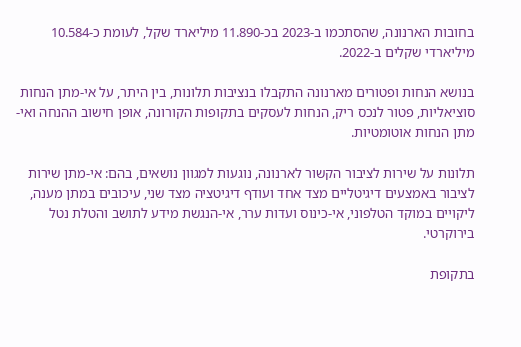בחובות הארנונה, שהסתכמו ב-2023 בכ-11.890 מיליארד שקל, לעומת כ-10.584 מיליארדי שקלים ב-2022.

בנושא הנחות ופטורים מארנונה התקבלו בנציבות תלונות, בין היתר, על אי-מתן הנחות סוציאליות, פטור לנכס ריק, הנחות לעסקים בתקופות הקורונה, אופן חישוב ההנחה ואי-מתן הנחות אוטומטיות.

תלונות על שירות לציבור הקשור לארנונה, נוגעות למגוון נושאים, בהם: אי-מתן שירות לציבור באמצעים דיגיטליים מצד אחד ועודף דיגיטציה מצד שני, עיכובים במתן מענה, ליקויים במוקד הטלפוני, אי-כינוס ועדות ערר, אי-הנגשת מידע לתושב והטלת נטל בירוקרטי.

בתקופת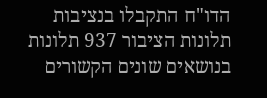הדו"ח התקבלו בנציבות תלונות הציבור 937 תלונות בנושאים שונים הקשורים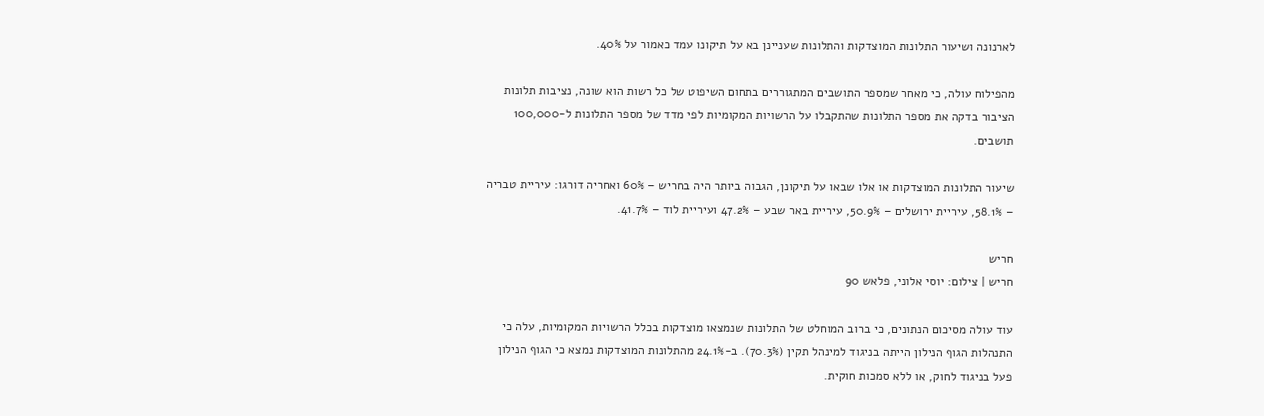לארנונה ושיעור התלונות המוצדקות והתלונות שעניינן בא על תיקונו עמד כאמור על 40%.

מהפילוח עולה, כי מאחר שמספר התושבים המתגוררים בתחום השיפוט של כל רשות הוא שונה, נציבות תלונות הציבור בדקה את מספר התלונות שהתקבלו על הרשויות המקומיות לפי מדד של מספר התלונות ל-100,000 תושבים.

שיעור התלונות המוצדקות או אלו שבאו על תיקונן, הגבוה ביותר היה בחריש – 60% ואחריה דורגו: עיריית טבריה – 58.1%, עיריית ירושלים – 50.9%, עיריית באר שבע – 47.2% ועיריית לוד – 41.7%.

חריש
חריש | צילום: יוסי אלוני, פלאש 90

עוד עולה מסיכום הנתונים, כי ברוב המוחלט של התלונות שנמצאו מוצדקות בכלל הרשויות המקומיות, עלה כי התנהלות הגוף הנילון הייתה בניגוד למינהל תקין (70.3%). ב-24.1% מהתלונות המוצדקות נמצא כי הגוף הנילון פעל בניגוד לחוק, או ללא סמכות חוקית.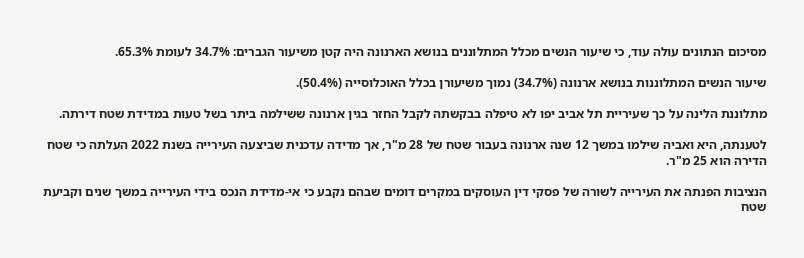מסיכום הנתונים עולה עוד, כי שיעור הנשים מכלל המתלוננים בנושא הארנונה היה קטן משיעור הגברים: 34.7% לעומת 65.3%.

שיעור הנשים המתלוננות בנושא ארנונה (34.7%) נמוך משיעורן בכלל האוכלוסייה (50.4%).

מתלוננת הלינה על כך שעיריית תל אביב יפו לא טיפלה בבקשתה לקבל החזר בגין ארנונה ששילמה ביתר בשל טעות במדידת שטח דירתה.

לטענתה, היא ואביה שילמו במשך 12 שנה ארנונה בעבור שטח של 28 מ"ר, אך מדידה עדכנית שביצעה העירייה בשנת 2022 העלתה כי שטח הדירה הוא 25 מ"ר.

הנציבות הפנתה את העירייה לשורה של פסקי דין העוסקים במקרים דומים שבהם נקבע כי אי-מדידת הנכס בידי העירייה במשך שנים וקביעת שטח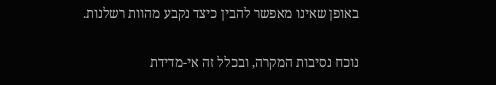באופן שאינו מאפשר להבין כיצד נקבע מהוות רשלנות.

נוכח נסיבות המקרה, ובכלל זה אי-מדידת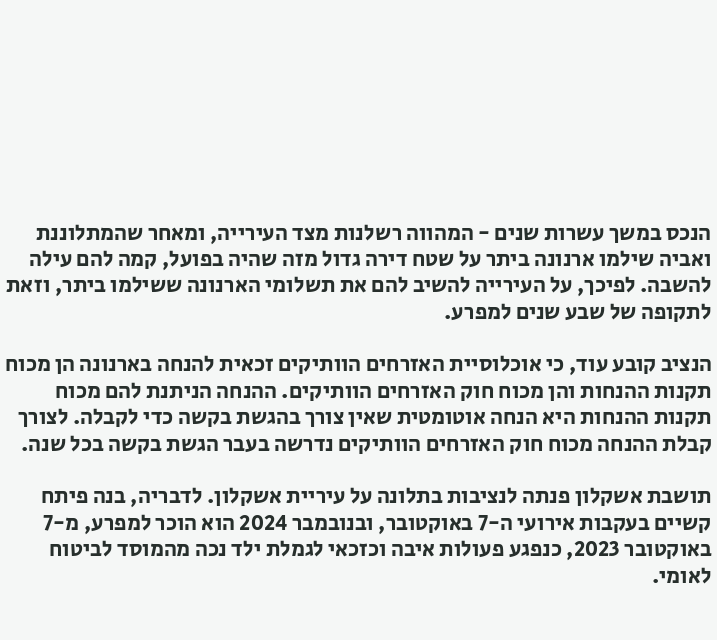הנכס במשך עשרות שנים - המהווה רשלנות מצד העירייה, ומאחר שהמתלוננת ואביה שילמו ארנונה ביתר על שטח דירה גדול מזה שהיה בפועל, קמה להם עילה להשבה. לפיכך, על העירייה להשיב להם את תשלומי הארנונה ששילמו ביתר, וזאת לתקופה של שבע שנים למפרע.

הנציב קובע עוד, כי אוכלוסיית האזרחים הוותיקים זכאית להנחה בארנונה הן מכוח תקנות ההנחות והן מכוח חוק האזרחים הוותיקים. ההנחה הניתנת להם מכוח תקנות ההנחות היא הנחה אוטומטית שאין צורך בהגשת בקשה כדי לקבלה. לצורך קבלת ההנחה מכוח חוק האזרחים הוותיקים נדרשה בעבר הגשת בקשה בכל שנה.

תושבת אשקלון פנתה לנציבות בתלונה על עיריית אשקלון. לדבריה, בנה פיתח קשיים בעקבות אירועי ה-7 באוקטובר, ובנובמבר 2024 הוא הוכר למפרע, מ-7 באוקטובר 2023, כנפגע פעולות איבה וכזכאי לגמלת ילד נכה מהמוסד לביטוח לאומי.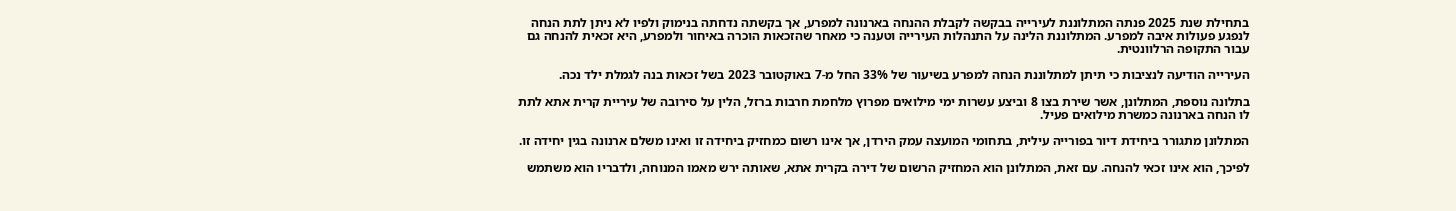בתחילת שנת 2025 פנתה המתלוננת לעירייה בבקשה לקבלת ההנחה בארנונה למפרע, אך בקשתה נדחתה בנימוק ולפיו לא ניתן לתת הנחה לנפגע פעולות איבה למפרע. המתלוננת הלינה על התנהלות העירייה וטענה כי מאחר שהזכאות הוכרה באיחור ולמפרע, היא זכאית להנחה גם עבור התקופה הרלוונטית.

העירייה הודיעה לנציבות כי תיתן למתלוננת הנחה למפרע בשיעור של 33% החל מ-7 באוקטובר 2023 בשל זכאות בנה לגמלת ילד נכה.

בתלונה נוספת, המתלונן, אשר שירת בצו 8 וביצע עשרות ימי מילואים מפרוץ מלחמת חרבות ברזל, הלין על סירובה של עיריית קרית אתא לתת לו הנחה בארנונה כמשרת מילואים פעיל.

המתלונן מתגורר ביחידת דיור בפורייה עילית, בתחומי המועצה עמק הירדן, אך אינו רשום כמחזיק ביחידה זו ואינו משלם ארנונה בגין יחידה זו.

לפיכך, הוא אינו זכאי להנחה. עם זאת, המתלונן הוא המחזיק הרשום של דירה בקרית אתא, שאותה ירש מאמו המנוחה, ולדבריו הוא משתמש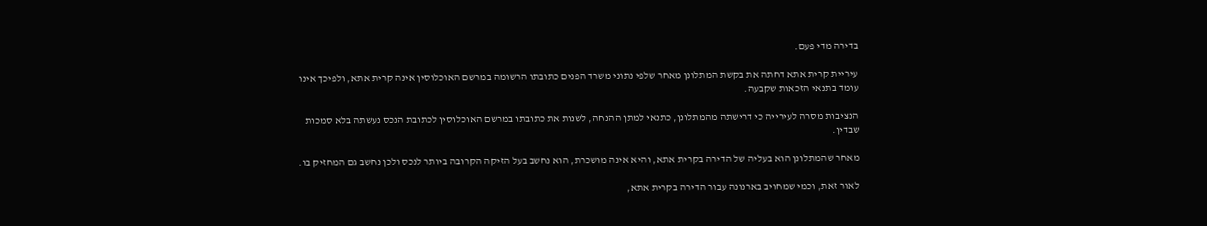בדירה מדי פעם.

עיריית קרית אתא דחתה את בקשת המתלונן מאחר שלפי נתוני משרד הפנים כתובתו הרשומה במרשם האוכלוסין אינה קרית אתא, ולפיכך אינו עומד בתנאי הזכאות שקבעה.

הנציבות מסרה לעירייה כי דרישתה מהמתלונן, כתנאי למתן ההנחה, לשנות את כתובתו במרשם האוכלוסין לכתובת הנכס נעשתה בלא סמכות שבדין.

מאחר שהמתלונן הוא בעליה של הדירה בקרית אתא, והיא אינה מושכרת, הוא נחשב בעל הזיקה הקרובה ביותר לנכס ולכן נחשב גם המחזיק בו.

לאור זאת, וכמי שמחויב בארנונה עבור הדירה בקרית אתא,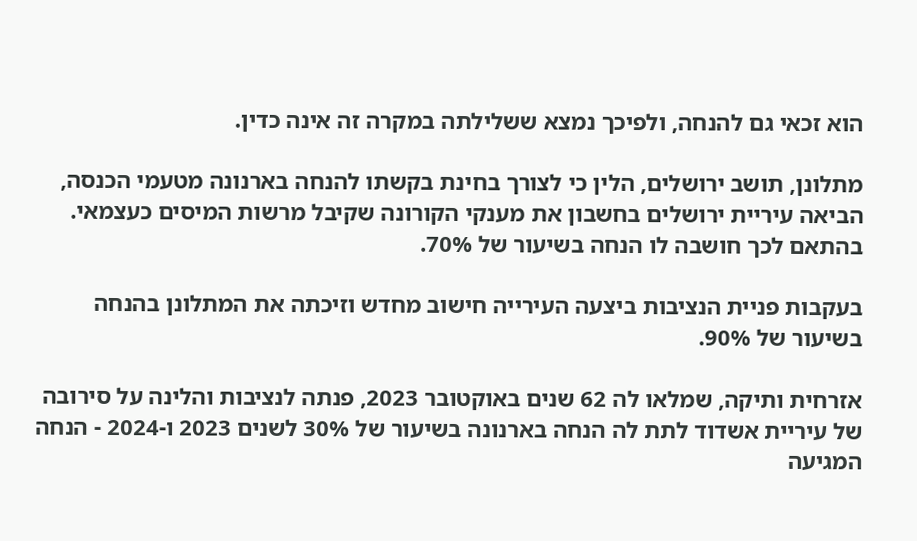הוא זכאי גם להנחה, ולפיכך נמצא ששלילתה במקרה זה אינה כדין.

מתלונן, תושב ירושלים, הלין כי לצורך בחינת בקשתו להנחה בארנונה מטעמי הכנסה, הביאה עיריית ירושלים בחשבון את מענקי הקורונה שקיבל מרשות המיסים כעצמאי. בהתאם לכך חושבה לו הנחה בשיעור של 70%.

בעקבות פניית הנציבות ביצעה העירייה חישוב מחדש וזיכתה את המתלונן בהנחה בשיעור של 90%.

אזרחית ותיקה, שמלאו לה 62 שנים באוקטובר 2023, פנתה לנציבות והלינה על סירובה של עיריית אשדוד לתת לה הנחה בארנונה בשיעור של 30% לשנים 2023 ו-2024 - הנחה המגיעה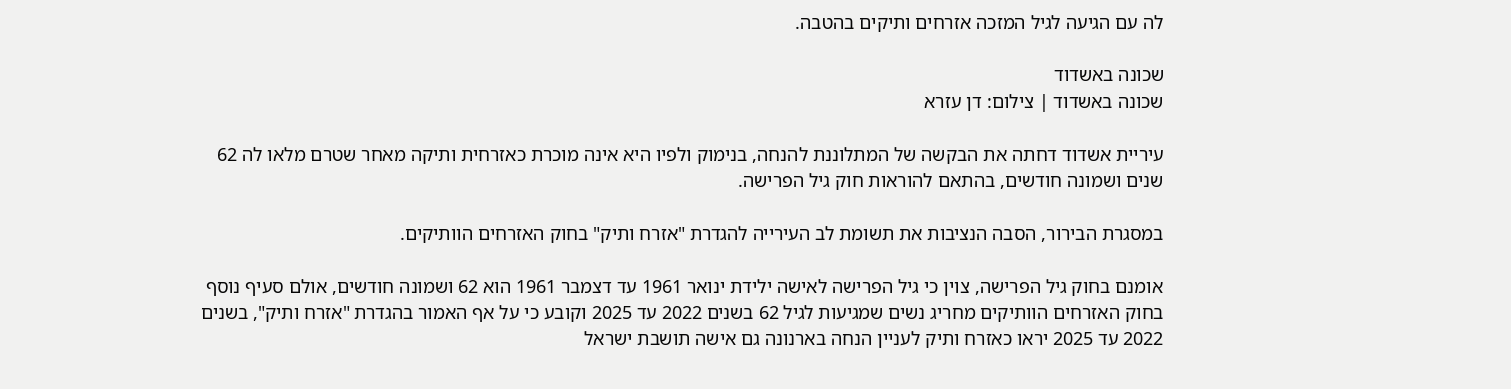לה עם הגיעה לגיל המזכה אזרחים ותיקים בהטבה.

שכונה באשדוד
שכונה באשדוד | צילום: דן עזרא

עיריית אשדוד דחתה את הבקשה של המתלוננת להנחה, בנימוק ולפיו היא אינה מוכרת כאזרחית ותיקה מאחר שטרם מלאו לה 62 שנים ושמונה חודשים, בהתאם להוראות חוק גיל הפרישה.

במסגרת הבירור, הסבה הנציבות את תשומת לב העירייה להגדרת "אזרח ותיק" בחוק האזרחים הוותיקים.

אומנם בחוק גיל הפרישה, צוין כי גיל הפרישה לאישה ילידת ינואר 1961 עד דצמבר 1961 הוא 62 ושמונה חודשים, אולם סעיף נוסף בחוק האזרחים הוותיקים מחריג נשים שמגיעות לגיל 62 בשנים 2022 עד 2025 וקובע כי על אף האמור בהגדרת "אזרח ותיק", בשנים 2022 עד 2025 יראו כאזרח ותיק לעניין הנחה בארנונה גם אישה תושבת ישראל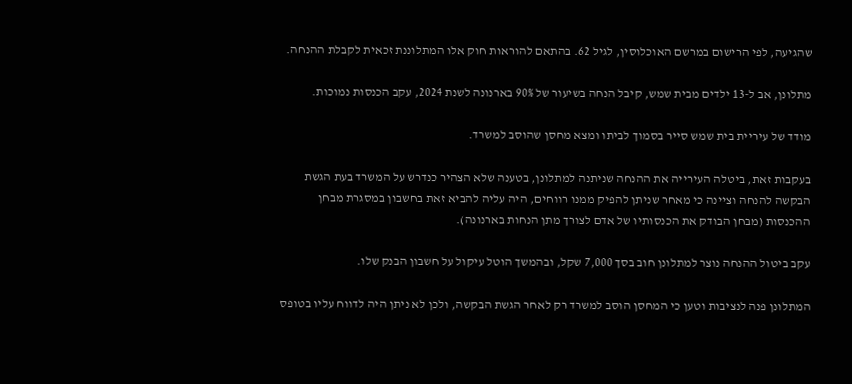שהגיעה, לפי הרישום במרשם האוכלוסין, לגיל 62. בהתאם להוראות חוק אלו המתלוננת זכאית לקבלת ההנחה.

מתלונן, אב ל-13 ילדים מבית שמש, קיבל הנחה בשיעור של 90% בארנונה לשנת 2024, עקב הכנסות נמוכות.

מודד של עיריית בית שמש סייר בסמוך לביתו ומצא מחסן שהוסב למשרד.

בעקבות זאת, ביטלה העירייה את ההנחה שניתנה למתלונן, בטענה שלא הצהיר כנדרש על המשרד בעת הגשת הבקשה להנחה וציינה כי מאחר שניתן להפיק ממנו רווחים, היה עליה להביא זאת בחשבון במסגרת מבחן ההכנסות (מבחן הבודק את הכנסותיו של אדם לצורך מתן הנחות בארנונה).

עקב ביטול ההנחה נוצר למתלונן חוב בסך 7,000 שקל, ובהמשך הוטל עיקול על חשבון הבנק שלו.

המתלונן פנה לנציבות וטען כי המחסן הוסב למשרד רק לאחר הגשת הבקשה, ולכן לא ניתן היה לדווח עליו בטופס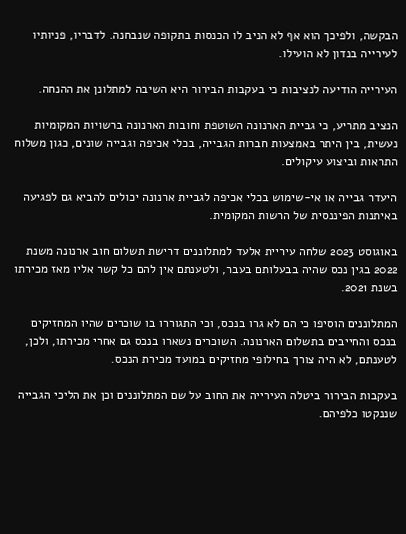הבקשה, ולפיכך הוא אף לא הניב לו הכנסות בתקופה שנבחנה. לדבריו, פניותיו לעירייה בנדון לא הועילו.

העירייה הודיעה לנציבות כי בעקבות הבירור היא השיבה למתלונן את ההנחה.

הנציב מתריע, כי גביית הארנונה השוטפת וחובות הארנונה ברשויות המקומיות נעשית, בין היתר באמצעות חברות הגבייה, בכלי אכיפה וגבייה שונים, כגון משלוח התראות וביצוע עיקולים.

היעדר גבייה או אי-שימוש בכלי אכיפה לגביית ארנונה יכולים להביא גם לפגיעה באיתנות הפיננסית של הרשות המקומית.

באוגוסט 2023 שלחה עיריית אלעד למתלוננים דרישת תשלום חוב ארנונה משנת 2022 בגין נכס שהיה בבעלותם בעבר, ולטענתם אין להם כל קשר אליו מאז מכירתו בשנת 2021.

המתלוננים הוסיפו כי הם לא גרו בנכס, וכי התגוררו בו שוכרים שהיו המחזיקים בנכס והחייבים בתשלום הארנונה. השוכרים נשארו בנכס גם אחרי מכירתו, ולכן, לטענתם, לא היה צורך בחילופי מחזיקים במועד מכירת הנכס.

בעקבות הבירור ביטלה העירייה את החוב על שם המתלוננים וכן את הליכי הגבייה שננקטו כלפיהם.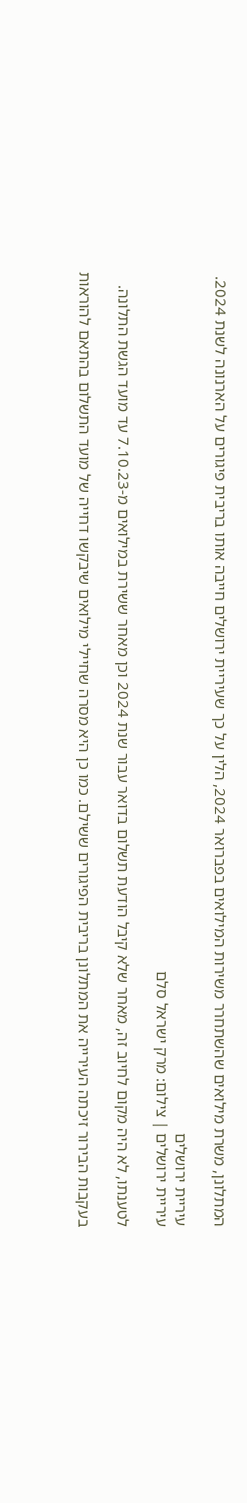המתלונן, משרת מילואים שהשתחרר משירות המילואים בפברואר 2024, הלין על כך שעיריית ירושלים חייבה אותו בריבית פיגורים על הארנונה לשנת 2024.

עיריית ירושלים
עיריית ירושלים | צילום: מרק ישראל סלם

לטענתו, לא היה מקום לחיוב זה, מאחר שלא קיבל הודעת תשלום בדואר עבור שנת 2024 וכן מאחר ששירת במילואים מ-7.10.23 עד מועד הגשת התלונה.

בעקבות הבירור זיכתה העירייה את המתלונן בריבית הפיגורים ששילם. כמו כן היא מסרה שחיילי מילואים שיבקשו דחייה של מועד התשלום בהתאם להוראות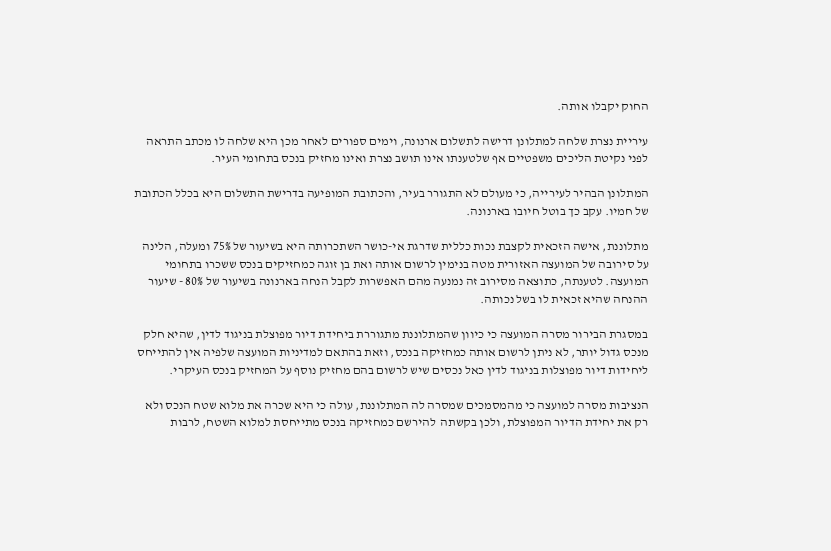החוק יקבלו אותה.

עיריית נצרת שלחה למתלונן דרישה לתשלום ארנונה, וימים ספורים לאחר מכן היא שלחה לו מכתב התראה לפני נקיטת הליכים משפטיים אף שלטענתו אינו תושב נצרת ואינו מחזיק בנכס בתחומי העיר.

המתלונן הבהיר לעירייה, כי מעולם לא התגורר בעיר, והכתובת המופיעה בדרישת התשלום היא בכלל הכתובת של חמיו. עקב כך בוטל חיובו בארנונה.

מתלוננת, אישה הזכאית לקצבת נכות כללית שדרגת אי-כושר השתכרותה היא בשיעור של 75% ומעלה, הלינה על סירובה של המועצה האזורית מטה בנימין לרשום אותה ואת בן זוגה כמחזיקים בנכס ששכרו בתחומי המועצה. לטענתה, כתוצאה מסירוב זה נמנעה מהם האפשרות לקבל הנחה בארנונה בשיעור של 80% - שיעור ההנחה שהיא זכאית לו בשל נכותה.

במסגרת הבירור מסרה המועצה כי כיוון שהמתלוננת מתגוררת ביחידת דיור מפוצלת בניגוד לדין, שהיא חלק מנכס גדול יותר, לא ניתן לרשום אותה כמחזיקה בנכס, וזאת בהתאם למדיניות המועצה שלפיה אין להתייחס ליחידות דיור מפוצלות בניגוד לדין כאל נכסים שיש לרשום בהם מחזיק נוסף על המחזיק בנכס העיקרי.

הנציבות מסרה למועצה כי מהמסמכים שמסרה לה המתלוננת, עולה כי היא שכרה את מלוא שטח הנכס ולא רק את יחידת הדיור המפוצלת, ולכן בקשתה  להירשם כמחזיקה בנכס מתייחסת למלוא השטח, לרבות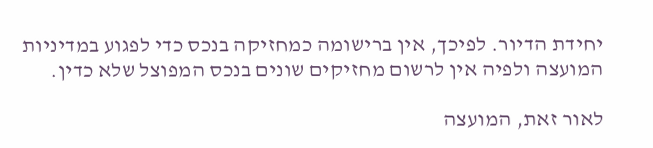יחידת הדיור. לפיכך, אין ברישומה כמחזיקה בנכס כדי לפגוע במדיניות המועצה ולפיה אין לרשום מחזיקים שונים בנכס המפוצל שלא כדין.

לאור זאת, המועצה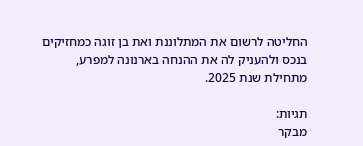החליטה לרשום את המתלוננת ואת בן זוגה כמחזיקים בנכס ולהעניק לה את ההנחה בארנונה למפרע, מתחילת שנת 2025.

תגיות:
מבקר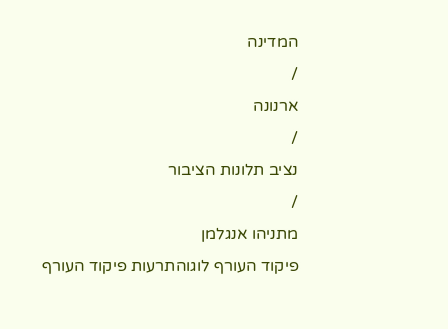המדינה
/
ארנונה
/
נציב תלונות הציבור
/
מתניהו אנגלמן
פיקוד העורף לוגוהתרעות פיקוד העורף